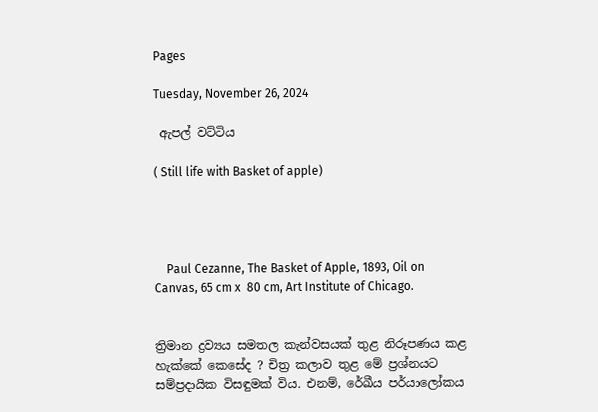Pages

Tuesday, November 26, 2024

 ඇපල් වට්ටිය

( Still life with Basket of apple)




    Paul Cezanne, The Basket of Apple, 1893, Oil on Canvas, 65 cm x  80 cm, Art Institute of Chicago.


ත්‍රිමාන ද්‍රව්‍යය සමතල කැන්වසයක් තුළ නිරූපණය කළ හැක්කේ කෙසේද ? චිත්‍ර කලාව තුළ මේ ප්‍රශ්නයට සම්ප්‍රදායික විසඳුමක් විය. එනම්, රේඛීය පර්යාලෝකය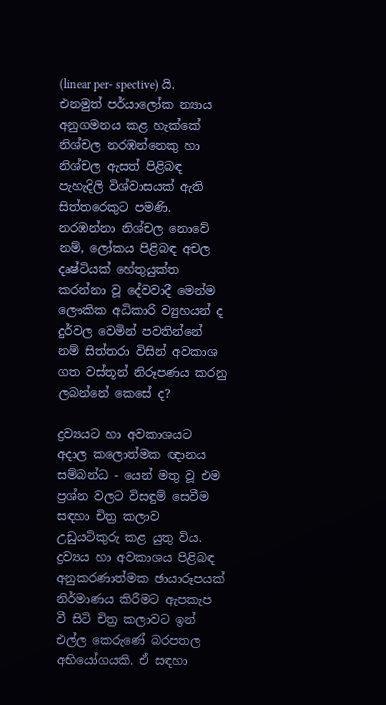(linear per- spective) යි. එනමුත් පර්යාලෝක න්‍යාය අනුගමනය කළ හැක්කේ නිශ්චල නරඹන්නෙකු හා නිශ්චල ඇසත් පිළිබඳ පැහැදිලි විශ්වාසයක් ඇති සිත්තරෙකුට පමණි. නරඹන්නා නිශ්චල නොවේ නම්, ලෝකය පිළිබඳ අචල දෘෂ්ටියක් හේතුයුක්ත කරන්නා වූ දේවවාදී මෙන්ම ලෞකික අධිකාරි ව්‍යුහයන් ද දුර්වල වෙමින් පවතින්නේ නම් සිත්තරා විසින් අවකාශ ගත වස්තූන් නිරූපණය කරනු ලබන්නේ කෙසේ ද?

ද්‍රව්‍යයට හා අවකාශයට අදාල කලොත්මක ඥානය සම්බන්ධ - යෙන් මතු වූ එම ප්‍රශ්න වලට විසඳුම් සෙවීම සඳහා චිත්‍ර කලාව උඩුයටිකුරු කළ යුතු විය. ද්‍රව්‍යය හා අවකාශය පිළිබඳ අනුකරණාත්මක ඡායාරූපයක් නිර්මාණය කිරීමට ඇපකැප වී සිටි චිත්‍ර කලාවට ඉන් එල්ල කෙරුණේ බරපතල අභියෝගයකි. ඒ සඳහා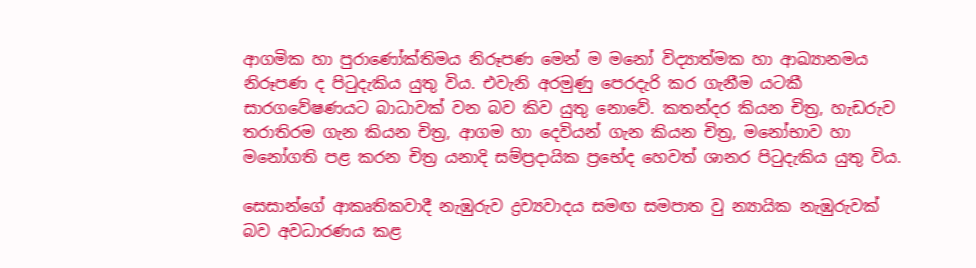ආගමික හා පුරාණෝක්තිමය නිරූපණ මෙන් ම මනෝ විද්‍යාත්මක හා ආඛ්‍යානමය නිරූපණ ද පිටුදැකිය යුතු විය. එවැනි අරමුණු පෙරදැරි කර ගැනීම යටකී සාරගවේෂණයට බාධාවක් වන බව කිව යුතු නොවේ. කතන්දර කියන චිත්‍ර, හැඩරුව තරාතිරම ගැන කියන චිත්‍ර, ආගම හා දෙවියන් ගැන කියන චිත්‍ර, මනෝභාව හා මනෝගති පළ කරන චිත්‍ර යනාදි සම්ප්‍රදායික ප්‍රභේද හෙවත් ශානර පිටුදැකිය යුතු විය.

සෙසාන්ගේ ආකෘතිකවාදී නැඹුරුව ද්‍රව්‍යවාදය සමඟ සමපාත වු න්‍යායික නැඹුරුවක් බව අවධාරණය කළ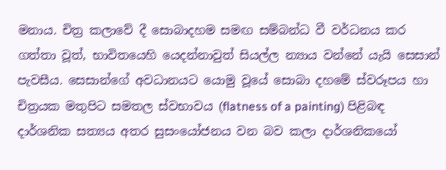මනාය. චිත්‍ර කලාවේ දී සොබාදහම සමඟ සම්බන්ධ වී වර්ධනය කර ගත්තා වූත්, භාවිතයෙහි යෙදන්නාවුත් සියල්ල න්‍යාය වන්නේ යැයි සෙසාන් පැවසීය. සෙසාන්ගේ අවධානයට යොමු වූයේ සොබා දහමේ ස්වරූපය හා චිත්‍රයක මතුපිට සමතල ස්වභාවය (flatness of a painting) පිළිබඳ දාර්ශනික සත්‍යය අතර සුසංයෝජනය වන බව කලා දාර්ශනිකයෝ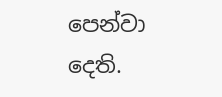පෙන්වා දෙති.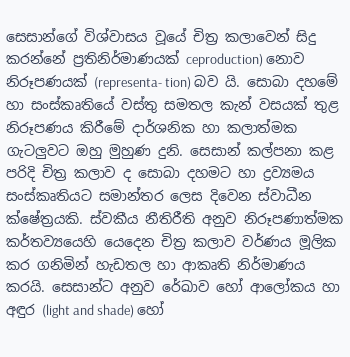සෙසාන්ගේ විශ්වාසය වූයේ චිත්‍ර කලාවෙන් සිදු කරන්නේ ප්‍රතිනිර්මාණයක් ceproduction) නොව නිරූපණයක් (representa- tion) බව යි. සොබා දහමේ හා සංස්කෘතියේ වස්තු සමතල කැන් වසයක් තුළ නිරූපණය කිරීමේ දාර්ශනික හා කලාත්මක ගැටලුවට ඔහු මුහුණ දුනි. සෙසාන් කල්පනා කළ පරිදි චිත්‍ර කලාව ද සොබා දහමට හා ද්‍රව්‍යමය සංස්කෘතියට සමාන්තර ලෙස දිවෙන ස්වාධීන ක්ෂේත්‍රයකි. ස්වකීය නීතිරීති අනුව නිරූපණාත්මක කර්තව්‍යයෙහි යෙදෙන චිත්‍ර කලාව වර්ණය මූලික කර ගනිමින් හැඩතල හා ආකෘති නිර්මාණය කරයි. සෙසාන්ට අනුව රේඛාව හෝ ආලෝකය හා අඳුර (light and shade) හෝ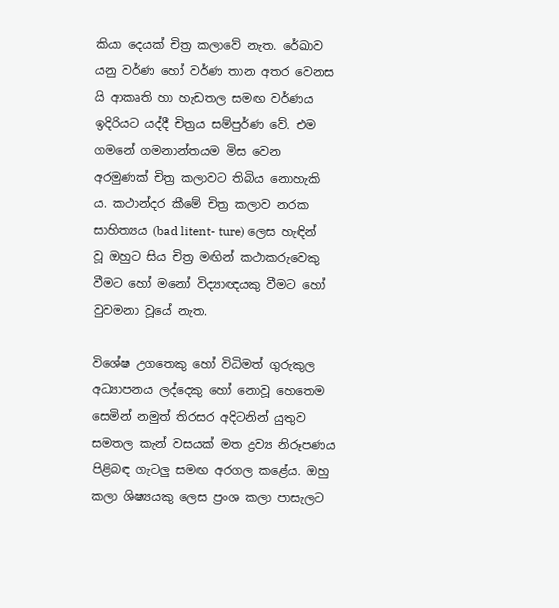කියා දෙයක් චිත්‍ර කලාවේ නැත. රේඛාව යනු වර්ණ හෝ වර්ණ තාන අතර වෙනස යි ආකෘති හා හැඩතල සමඟ වර්ණය ඉදිරියට යද්දී චිත්‍රය සම්පුර්ණ වේ. එම ගමනේ ගමනාන්තයම මිස වෙන අරමුණක් චිත්‍ර කලාවට තිබිය නොහැකි ය. කථාන්දර කීමේ චිත්‍ර කලාව නරක සාහිත්‍යය (bad litent- ture) ලෙස හැඳින් වූ ඔහුට සිය චිත්‍ර මඟින් කථාකරුවෙකු වීමට හෝ මනෝ විද්‍යාඥයකු වීමට හෝ වුවමනා වූයේ නැත.

විශේෂ උගතෙකු හෝ විධිමත් ගුරුකුල අධ්‍යාපනය ලද්දෙකු හෝ නොවූ හෙතෙම සෙමින් නමුත් තිරසර අදිටනින් යුතුව සමතල කැන් වසයක් මත ද්‍රව්‍ය නිරූපණය පිළිබඳ ගැටලු සමඟ අරගල කළේය. ඔහු කලා ශිෂ්‍යයකු ලෙස ප්‍රංශ කලා පාසැලට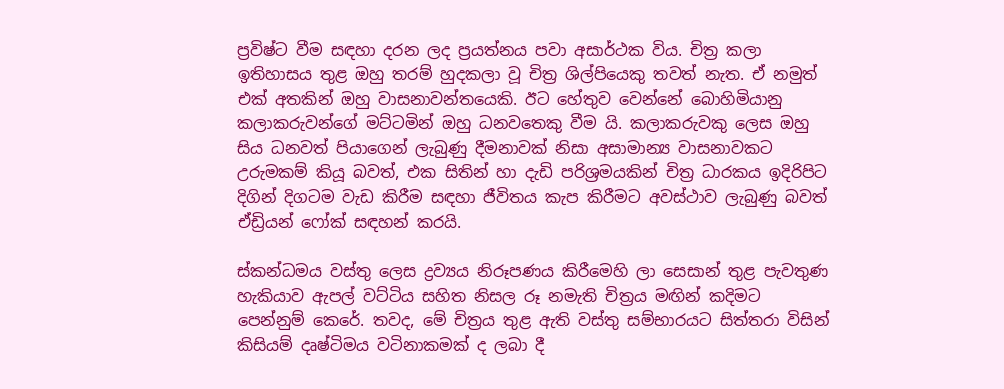ප්‍රවිෂ්ට වීම සඳහා දරන ලද ප්‍රයත්නය පවා අසාර්ථක විය. චිත්‍ර කලා ඉතිහාසය තුළ ඔහු තරම් හුදකලා වූ චිත්‍ර ශිල්පියෙකු තවත් නැත. ඒ නමුත් එක් අතකින් ඔහු වාසනාවන්තයෙකි. ඊට හේතුව වෙන්නේ බොහිමියානු කලාකරුවන්ගේ මට්ටමින් ඔහු ධනවතෙකු වීම යි. කලාකරුවකු ලෙස ඔහු සිය ධනවත් පියාගෙන් ලැබුණු දීමනාවක් නිසා අසාමාන්‍ය වාසනාවකට උරුමකම් කියූ බවත්, එක සිතින් හා දැඩි පරිශ්‍රමයකින් චිත්‍ර ධාරකය ඉදිරිපිට දිගින් දිගටම වැඩ කිරීම සඳහා ජීවිතය කැප කිරීමට අවස්ථාව ලැබුණු බවත් ඒඩ්‍රියන් ෆෝක් සඳහන් කරයි.

ස්කන්ධමය වස්තු ලෙස ද්‍රව්‍යය නිරූපණය කිරීමෙහි ලා සෙසාන් තුළ පැවතුණ හැකියාව ඇපල් වට්ටිය සහිත නිසල රූ නමැති චිත්‍රය මඟින් කදිමට පෙන්නුම් කෙරේ. තවද, මේ චිත්‍රය තුළ ඇති වස්තු සම්භාරයට සිත්තරා විසින් කිසියම් දෘෂ්ටිමය වටිනාකමක් ද ලබා දී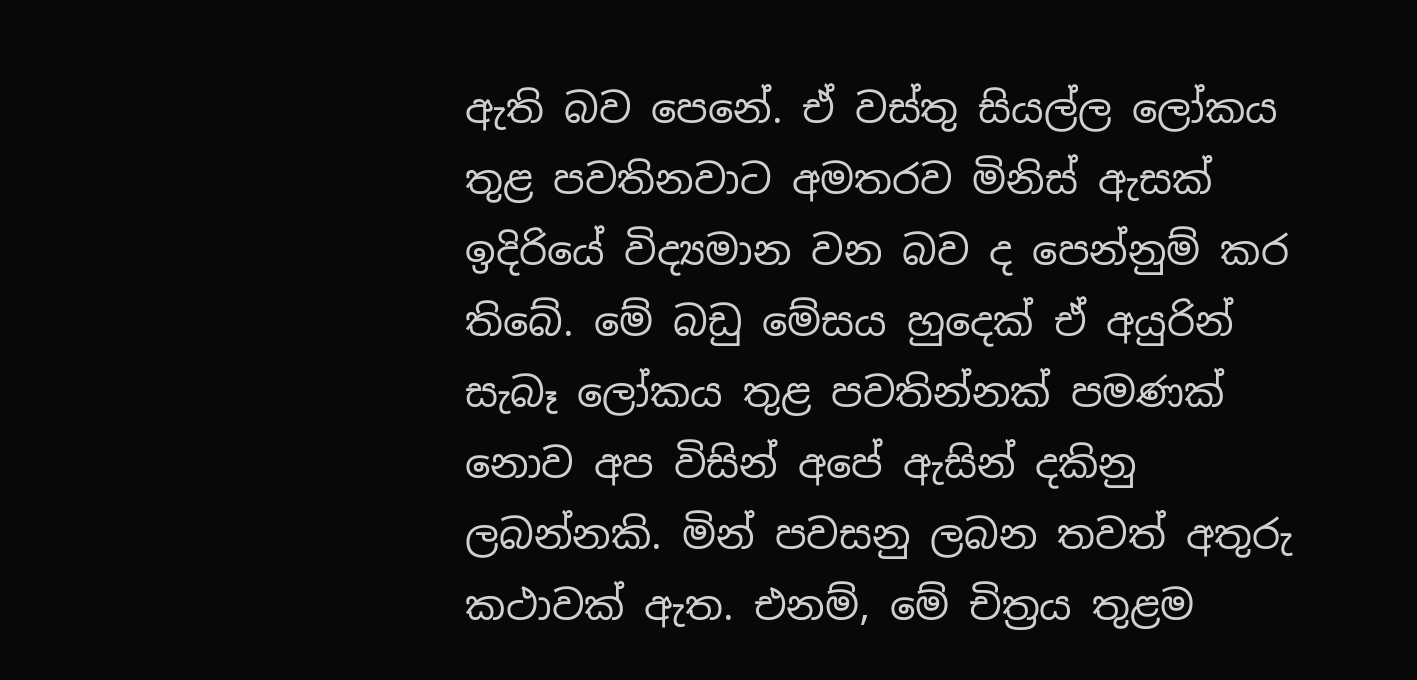ඇති බව පෙනේ. ඒ වස්තු සියල්ල ලෝකය තුළ පවතිනවාට අමතරව මිනිස් ඇසක් ඉදිරියේ විද්‍යමාන වන බව ද පෙන්නුම් කර තිබේ. මේ බඩු මේසය හුදෙක් ඒ අයුරින් සැබෑ ලෝකය තුළ පවතින්නක් පමණක් නොව අප විසින් අපේ ඇසින් දකිනු ලබන්නකි. මින් පවසනු ලබන තවත් අතුරු කථාවක් ඇත. එනම්, මේ චිත්‍රය තුළම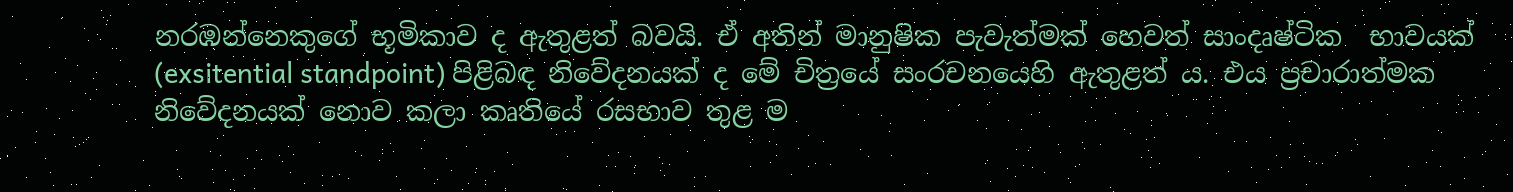නරඹන්නෙකුගේ භූමිකාව ද ඇතුළත් බවයි. ඒ අතින් මානුෂික පැවැත්මක් හෙවත් සාංදෘෂ්ටික  භාවයක් (exsitential standpoint) පිළිබඳ නිවේදනයක් ද මේ චිත්‍රයේ සංරචනයෙහි ඇතුළත් ය. එය ප්‍රචාරාත්මක නිවේදනයක් නොව කලා කෘතියේ රසභාව තුළ ම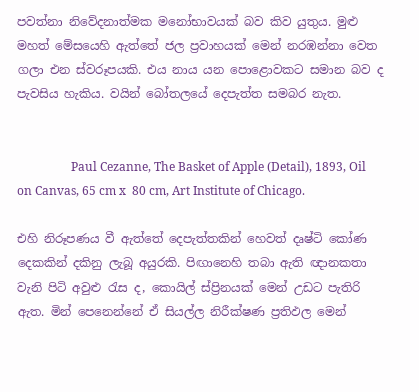පවත්නා නිවේදනාත්මක මනෝභාවයක් බව කිව යුතුය. මුළු මහත් මේසයෙහි ඇත්තේ ජල ප්‍රවාහයක් මෙන් නරඹන්නා වෙත ගලා එන ස්වරූපයකි. එය නාය යන පොළොවකට සමාන බව ද පැවසිය හැකිය. වයින් බෝතලයේ දෙපැත්ත සමබර නැත.


                  Paul Cezanne, The Basket of Apple (Detail), 1893, Oil on Canvas, 65 cm x  80 cm, Art Institute of Chicago.

එහි නිරූපණය වී ඇත්තේ දෙපැත්තකින් හෙවත් දෘෂ්ටි කෝණ දෙකකින් දකිනු ලැබූ අයුරකි. පිඟානෙහි තබා ඇති ඥානකතා වැනි පිටි අවුළු රැස ද, කොයිල් ස්ප්‍රිනයක් මෙන් උඩට පැතිරි ඇත. මින් පෙනෙන්නේ ඒ සියල්ල නිරීක්ෂණ ප්‍රතිඵල මෙන්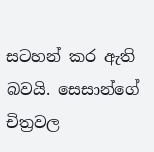සටහන් කර ඇති බවයි. සෙසාන්ගේ චිත්‍රවල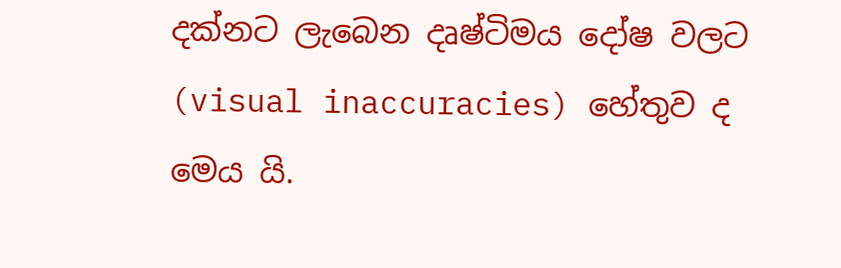දක්නට ලැබෙන දෘෂ්ටිමය දෝෂ වලට (visual inaccuracies) හේතුව ද මෙය යි.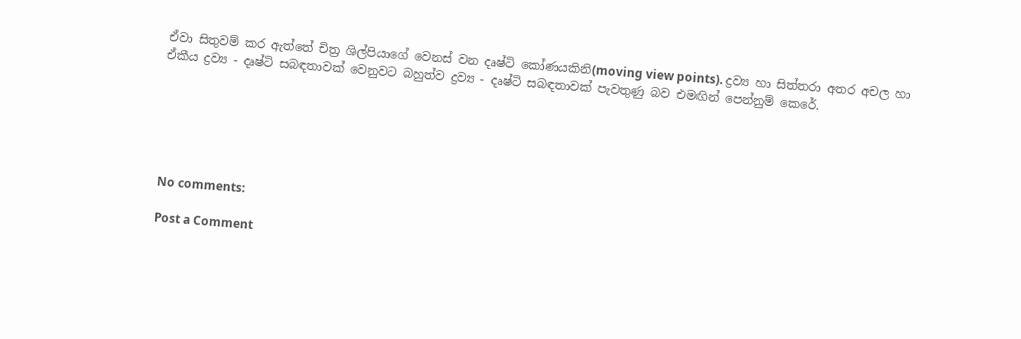ඒවා සිතුවම් කර ඇත්තේ චිත්‍ර ශිල්පියාගේ වෙනස් වන දෘෂ්ටි කෝණයකිනි(moving view points). ද්‍රව්‍ය හා සිත්තරා අතර අචල හා ඒකීය ද්‍රව්‍ය - දෘෂ්ටි සබඳතාවක් වෙනුවට බහුත්ව ද්‍රව්‍ය - දෘෂ්ටි සබඳතාවක් පැවතුණු බව එමඟින් පෙන්නුම් කෙරේ.






No comments:

Post a Comment